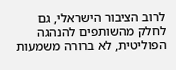לרוב הציבור הישראלי, גם לחלק מהשותפים להנהגה הפוליטית, לא ברורה משמעות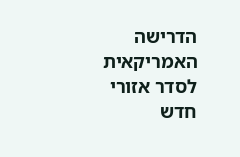הדרישה האמריקאית לסדר אזורי חדש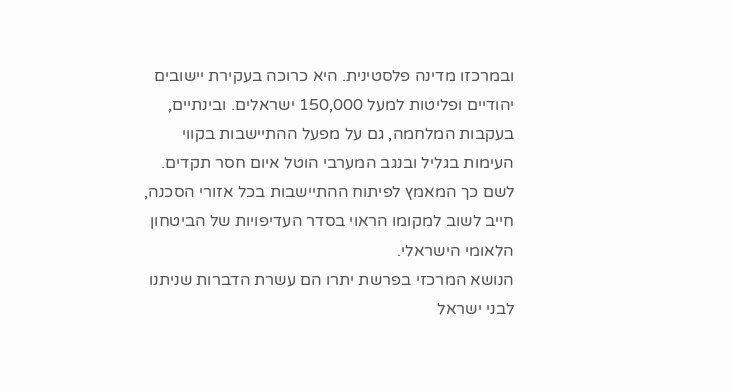ובמרכזו מדינה פלסטינית. היא כרוכה בעקירת יישובים יהודיים ופליטות למעל 150,000 ישראלים. ובינתיים, בעקבות המלחמה, גם על מפעל ההתיישבות בקווי העימות בגליל ובנגב המערבי הוטל איום חסר תקדים. לשם כך המאמץ לפיתוח ההתיישבות בכל אזורי הסכנה, חייב לשוב למקומו הראוי בסדר העדיפויות של הביטחון הלאומי הישראלי.
הנושא המרכזי בפרשת יתרו הם עשרת הדברות שניתנו לבני ישראל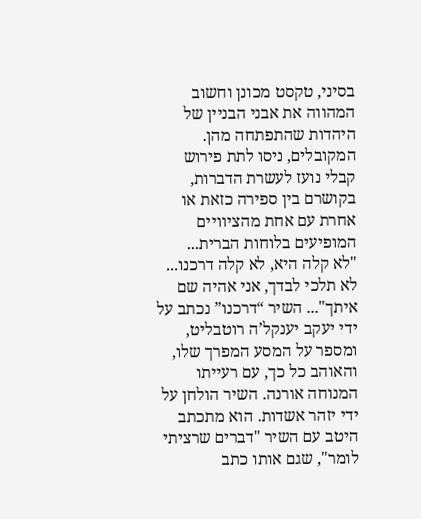בסיני, טקסט מכונן וחשוב המהווה את אבני הבניין של היהדות שהתפתחה מהן. המקובלים, ניסו לתת פירוש קבלי נועז לעשרת הדברות, בקושרם בין ספירה כזאת או אחרת עם אחת מהציוויים המופיעים בלוחות הברית...
"לא קלה היא, לא קלה דרכנו... לא תלכי לבדך, אני אהיה שם איתך"... השיר “דרכנו” נכתב על ידי יעקב יענקל’ה רוטבליט, ומספר על המסע המפרך שלו, והאוהב כל כך, עם רעייתו המנוחה אורנה. השיר הולחן על ידי יזהר אשדות. הוא מתכתב היטב עם השיר "דברים שרציתי לומר", שגם אותו כתב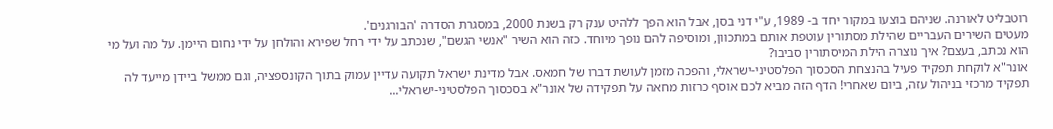רוטבליט לאורנה. שניהם בוצעו במקור יחד ב- 1989, ע"י דני בסן, אבל הוא הפך ללהיט ענק רק בשנת 2000, במסגרת הסדרה 'הבורגנים'.
מעטים השירים העבריים שהילת מסתורין עוטפת אותם במתכוון, ומוסיפה להם נופך מיוחד. כזה הוא השיר "אנשי הגשם", שנכתב על ידי רחל שפירא והולחן על ידי נחום היימן. על מה ועל מי הוא נכתב, בעצם? איך נוצרה הילת המיסתורין סביבו?
אונר"א לוקחת תפקיד פעיל בהנצחת הסכסוך הפלסטיני-ישראלי, והפכה מזמן לעושת דברו של חמאס. אבל מדינת ישראל תקועה עדיין עמוק בתוך הקונספציה, וגם ממשל ביידן מייעד לה תפקיד מרכזי בניהול עזה, ביום שאחרי! הדף הזה מביא לכם אוסף כרזות מחאה על תפקידה של אונר"א בסכסוך הפלסטיני-ישראלי...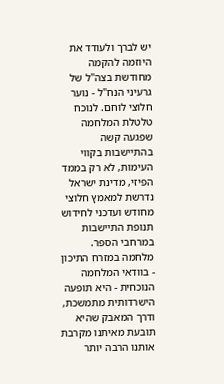יש לברך ולעודד את היוזמה להקמה מחודשת בצה"ל של גרעיני הנח"ל - נוער חלוצי לוחם. לנוכח טלטלת המלחמה שפגעה קשה בהתיישבות בקווי העימות, לא רק בממד הפיזי, מדינת ישראל נדרשת למאמץ חלוצי מחודש ועדכני לחידוש תנופת התיישבות במרחבי הספר.
מלחמה במזרח התיכון - בוודאי המלחמה הנוכחית - היא תופעה הישרדותית מתמשכת, ודרך המאבק שהיא תובעת מאיתנו מקרבת אותנו הרבה יותר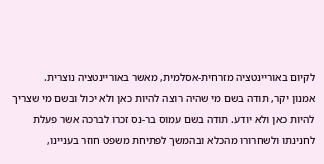לקיום באוריינטציה מזרחית-אסלמית, מאשר באוריינטציה נוצרית.
אמנון יקר, תודה בשם מי שהיה רוצה להיות כאן ולא יכול ובשם מי שצריך להיות כאן ולא יודע. תודה בשם עמוס בר-נס זכרו לברכה אשר פעלת לחנינתו ולשחרורו מהכלא ובהמשך לפתיחת משפט חוזר בעניינו,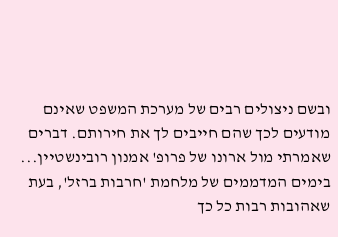ובשם ניצולים רבים של מערכת המשפט שאינם מודעים לכך שהם חייבים לך את חירותם. דברים שאמרתי מול ארונו של פרופ' אמנון רובינשטיין...
בימים המדממים של מלחמת 'חרבות ברזל', בעת שאהובות רבות כל כך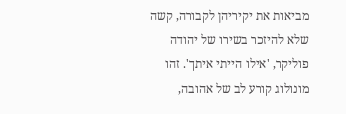מביאות את יקיריהן לקבורה, קשה שלא להיזכר בשירו של יהודה פוליקר, 'אילו הייתי איתך'. זהו מונולוג קורע לב של אהובה,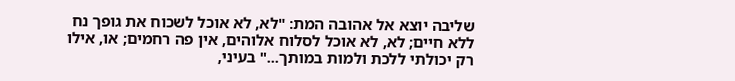שליבה יוצא אל אהובה המת: "לא, לא אוכל לשכוח את גופך נח ללא חיים; לא, לא אוכל לסלוח אלוהים, אין פה רחמים; או, אילו רק יכולתי ללכת ולמות במותך..." בעיני,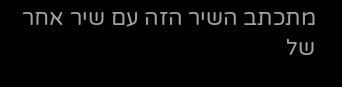מתכתב השיר הזה עם שיר אחר של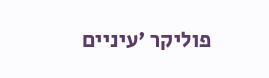פוליקר 'עיניים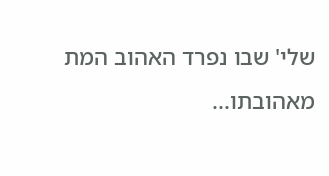שלי' שבו נפרד האהוב המת מאהובתו...